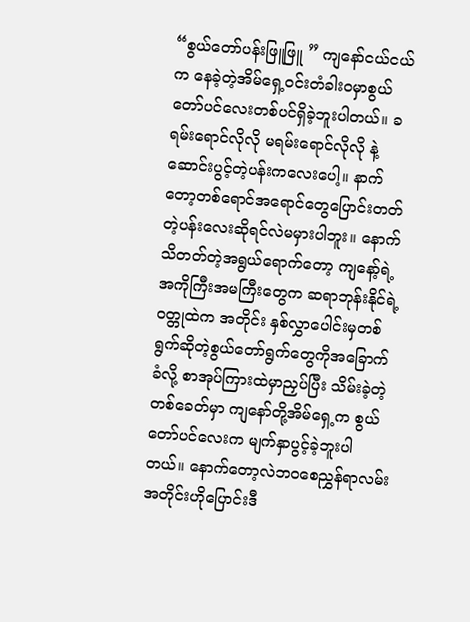“စွယ်တော်ပန်းဖြူဖြူ ” ကျနော်ငယ်ငယ်က နေခဲ့တဲ့အိမ်ရှေ့ဝင်းတံခါးဝမှာစွယ်တော်ပင်လေးတစ်ပင်ရှိခဲ့ဘူးပါတယ်။ ခရမ်းရောင်လိုလို မရမ်းရောင်လိုလို နဲ့ ဆောင်းပွင့်တဲ့ပန်းကလေးပေါ့။ နာက်တော့တစ်ရောင်အရောင်တွေပြောင်းတတ်တဲ့ပန်းလေးဆိုရင်လဲမမှားပါဘူး။ နောက်သိတတ်တဲ့အရွယ်ရောက်တော့ ကျနော့်ရဲ့ အကိုကြီးအမကြီးတွေက ဆရာဘုန်းနိုင်ရဲ့ဝတ္တုထဲက အတိုင်း နှစ်လွှာပေါင်းမှတစ်ရွက်ဆိုတဲ့စွယ်တော်ရွက်တွေကိုအခြောက်ခံလို့ စာအုပ်ကြားထဲမှာညှပ်ပြီး သိမ်းခဲ့တဲ့တစ်ခေတ်မှာ ကျနော်တို့အိမ်ရှေ့က စွယ်တော်ပင်လေးက မျက်နှာပွင့်ခဲ့ဘူးပါတယ်။ နောက်တော့လဲဘဝစေညွှန်ရာလမ်းအတိုင်းဟိုပြောင်းဒီ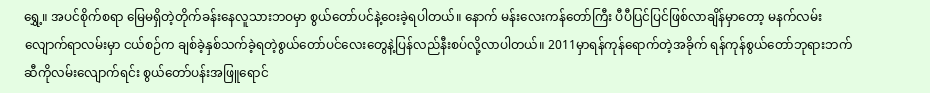ရွှေ့။ အပင်စိုက်စရာ မြေမရှိတဲ့တိုက်ခန်းနေလူသားဘဝမှာ စွယ်တော်ပင်နဲ့ဝေးခဲ့ရပါတယ်။ နောက် မန်းလေးကန်တော်ကြီး ပီပီပြင်ပြင်ဖြစ်လာချိန်မှာတော့ မနက်လမ်းလျောက်ရာလမ်းမှာ ငယ်စဉ်က ချစ်ခဲ့နှစ်သက်ခဲ့ရတဲ့စွယ်တော်ပင်လေးတွေနဲ့ပြန်လည်နီးစပ်လို့လာပါတယ်။ 2011မှာရန်ကုန်ရောက်တဲ့အခိုက် ရန်ကုန်စွယ်တော်ဘုရားဘက်ဆီကိုလမ်းလျောက်ရင်း စွယ်တော်ပန်းအဖြူရောင်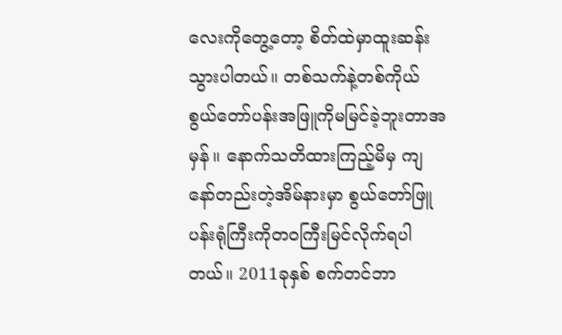လေးကိုတွေ့တော့ စိတ်ထဲမှာထူးဆန်းသွားပါတယ်။ တစ်သက်နဲ့တစ်ကိုယ် စွယ်တော်ပန်းအဖြူကိုမမြင်ခဲ့ဘူးတာအမှန်။ နောက်သတိထားကြည့်မိမှ ကျနော်တည်းတဲ့အိမ်နားမှာ စွယ်တော်ဖြူပန်းရုံကြီးကိုတဝကြီးမြင်လိုက်ရပါတယ်။ 2011ခုနှစ် စက်တင်ဘာ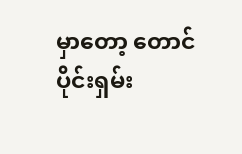မှာတော့ တောင်ပိုင်းရှမ်း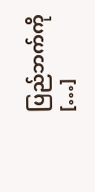ပြည်ဘက်ကို […]